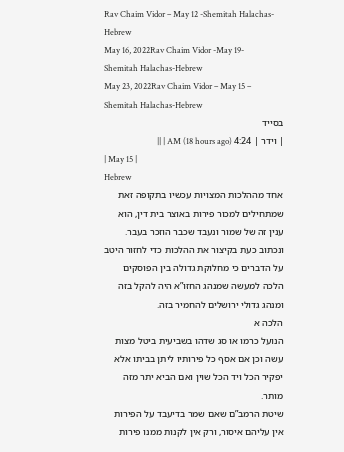Rav Chaim Vidor – May 12 -Shemitah Halachas-Hebrew
May 16, 2022Rav Chaim Vidor -May 19-Shemitah Halachas-Hebrew
May 23, 2022Rav Chaim Vidor – May 15 – Shemitah Halachas-Hebrew
בסייד
| וידר | 4:24 AM (18 hours ago) | ||
| May 15 |
Hebrew
אחד מההלכות המצויות עכשיו בתקופה זאת שמתחילים למכור פירות באוצר בית דין, הוא ענין זה של שמור ונעבד שכבר הוזכר בעבר.
ונכתוב כעת בקיצור את ההלכות כדי לחזור היטב על הדברים כי מחלוקת גדולה בין הפוסקים הלכה למעשה שמנהג החזו”א היה להקל בזה ומנהג גדולי ירושלים להחמיר בזה.
הלכה א
הנועל כרמו או סג שדהו בשביעית ביטל מצות עשה וכן אם אסף כל פירותיו ליתן בביתו אלא יפקיר הכל ויד הכל שוין ואם הביא יתר מזה מותר.
שיטת הרמב”ם שאם שמר בדיעבד על הפירות אין עליהם איסור, ורק אין לקנות ממנו פירות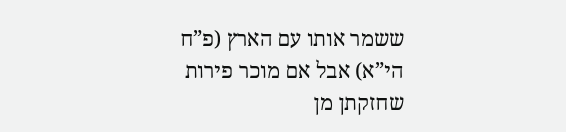ששמר אותו עם הארץ (פ”ח הי”א) אבל אם מוכר פירות שחזקתן מן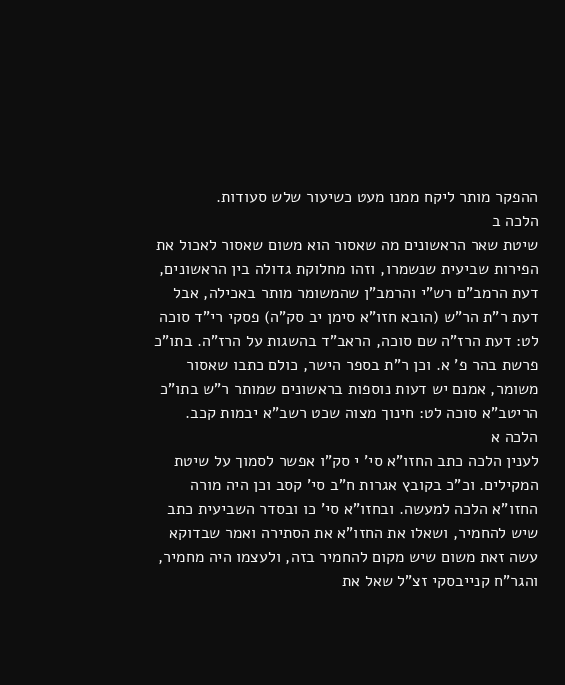ההפקר מותר ליקח ממנו מעט כשיעור שלש סעודות.
הלכה ב
שיטת שאר הראשונים מה שאסור הוא משום שאסור לאכול את הפירות שביעית שנשמרו, וזהו מחלוקת גדולה בין הראשונים, דעת הרמב”ם רש”י והרמב”ן שהמשומר מותר באכילה, אבל דעת ר”ת הר”ש (הובא חזו”א סימן יב סק”ה) פסקי רי”ד סוכה לט: דעת הרז”ה שם סוכה, הראב”ד בהשגות על הרז”ה. בתו”כ פרשת בהר פ’ א. וכן ר”ת בספר הישר, כולם כתבו שאסור משומר, אמנם יש דעות נוספות בראשונים שמותר ר”ש בתו”כ הריטב”א סוכה לט: חינוך מצוה שכט רשב”א יבמות קכב.
הלכה א
לענין הלכה כתב החזו”א סי’ י סק”ו אפשר לסמוך על שיטת המקילים. וכ”כ בקובץ אגרות ח”ב סי’ קסב וכן היה מורה החזו”א הלכה למעשה. ובחזו”א סי’ כו ובסדר השביעית כתב שיש להחמיר, ושאלו את החזו”א את הסתירה ואמר שבדוקא עשה זאת משום שיש מקום להחמיר בזה, ולעצמו היה מחמיר, והגר”ח קנייבסקי זצ”ל שאל את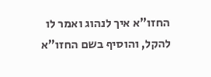החזו”א איך לנהוג ואמר לו להקל, והוסיף בשם החזו”א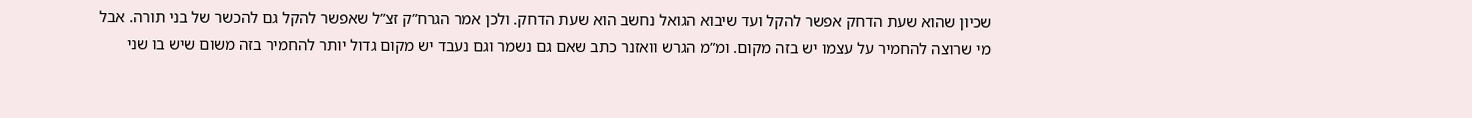שכיון שהוא שעת הדחק אפשר להקל ועד שיבוא הגואל נחשב הוא שעת הדחק. ולכן אמר הגרח”ק זצ”ל שאפשר להקל גם להכשר של בני תורה. אבל מי שרוצה להחמיר על עצמו יש בזה מקום. ומ”מ הגרש וואזנר כתב שאם גם נשמר וגם נעבד יש מקום גדול יותר להחמיר בזה משום שיש בו שני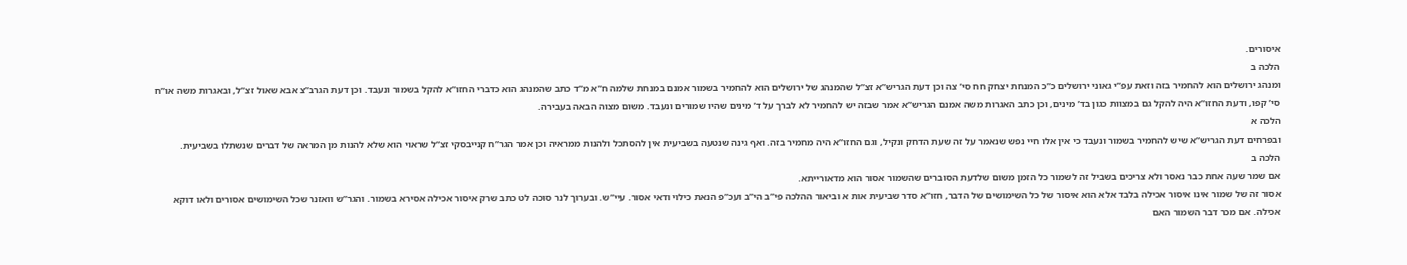איסורים.
הלכה ב
ומנהג ירושלים הוא להחמיר בזה וזאת עפ”י גאוני ירושלים כ”כ המנחת יצחק חח סי’ צה וכן דעת הגריש”א זצ”ל שהמנהג של ירושלים הוא להחמיר בשמור אמנם במנחת שלמה ח”א מ”ד כתב שהמנהג הוא כדברי החזו”א להקל בשמור ונעבד. וכן דעת הגרב”צ אבא שאול זצ”ל, ובאגרות משה או”ח סי’ קפו, ודעת החזו”א היה להקל גם במצוות כגון בד’ מינים, וכן כתב האגרות משה אמנם הגריש”א אמר שבזה יש להחמיר לא לברך על ד’ מינים שהיו שמורים ונעבד. משום מצוה הבאה בעבירה.
הלכה א
ובפרחים דעת הגריש”א שיש להחמיר בשמור ונעבד כי אין אלו חיי נפש שנאמר על זה שעת הדחק ונקיל, וגם החזו”א היה מחמיר בזה. ואף גינה שנטעה בשביעית אין להסתכל ולהנות ממראיה וכן אמר הגר”ח קנייבסקי זצ”ל שראוי הוא שלא להנות מן המראה של דברים שנשתלו בשביעית.
הלכה ב
אם שמר שעה אחת כבר נאסר ולא צריכים בשביל זה לשמור כל הזמן משום שלדעת הסוברים שהשמור אסור הוא מדאורייתא.
אסור זה של שמור אינו איסור אכילה בלבד אלא הוא איסור של כל השימושים של הדבר, חזו”א סדר שביעית אות א וביאור ההלכה פי”ב הי”ב ועכ”פ הנאת כילוי ודאי אסור. עיי”ש. ובערוך לנר סוכה לט כתב שרק איסור אכילה אסירא בשמור. והגר”ש וואזנר שכל השימושים אסורים ולאו דוקא אכילה. אם מכר דבר השמור האם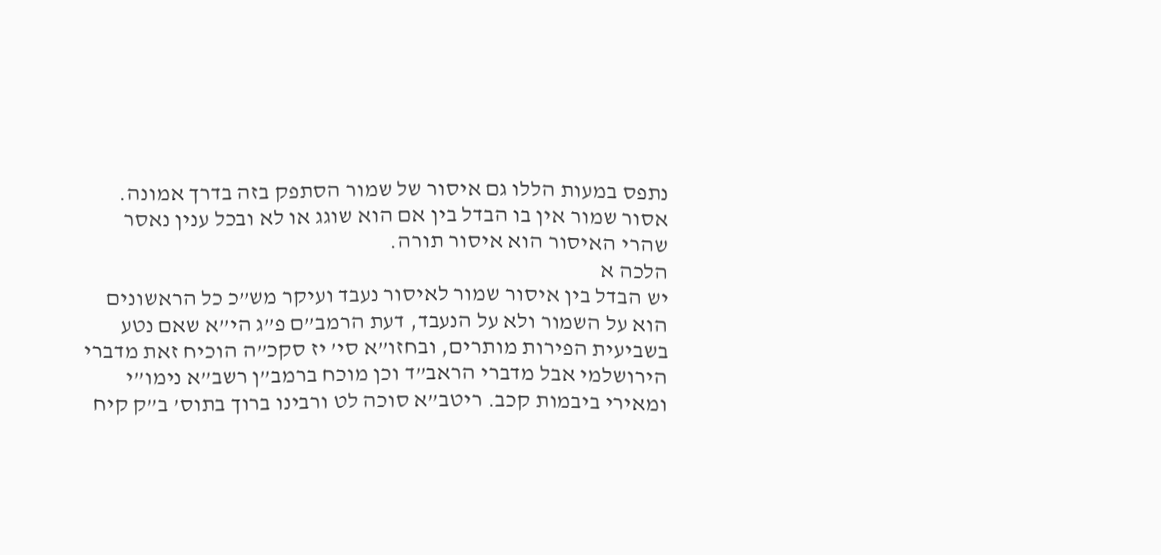נתפס במעות הללו גם איסור של שמור הסתפק בזה בדרך אמונה. אסור שמור אין בו הבדל בין אם הוא שוגג או לא ובכל ענין נאסר שהרי האיסור הוא איסור תורה.
הלכה א
יש הבדל בין איסור שמור לאיסור נעבד ועיקר מש”כ כל הראשונים הוא על השמור ולא על הנעבד, דעת הרמב”ם פ”ג הי”א שאם נטע בשביעית הפירות מותרים, ובחזו”א סי’ יז סקכ”ה הוכיח זאת מדברי הירושלמי אבל מדברי הראב”ד וכן מוכח ברמב”ן רשב”א נימו”י ומאירי ביבמות קכב. ריטב”א סוכה לט ורבינו ברוך בתוס’ ב”ק קיח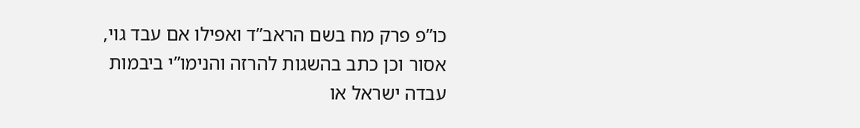כו”פ פרק מח בשם הראב”ד ואפילו אם עבד גוי, אסור וכן כתב בהשגות להרזה והנימו”י ביבמות עבדה ישראל או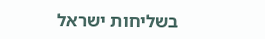בשליחות ישראל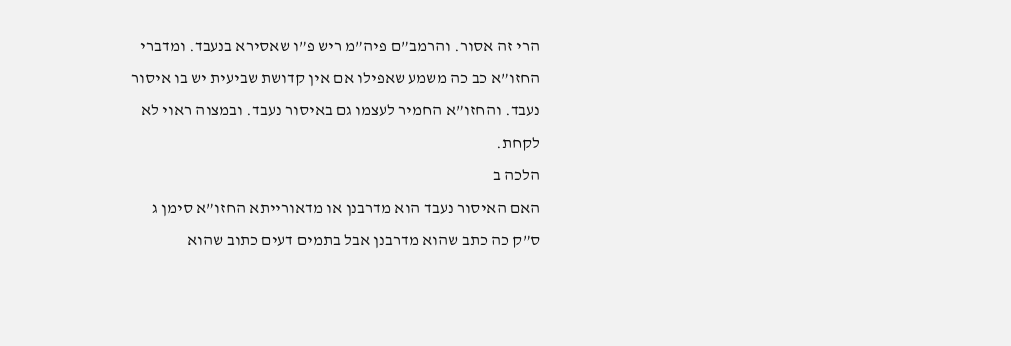הרי זה אסור. והרמב”ם פיה”מ ריש פ”ו שאסירא בנעבד. ומדברי החזו”א כב כה משמע שאפילו אם אין קדושת שביעית יש בו איסור נעבד. והחזו”א החמיר לעצמו גם באיסור נעבד. ובמצוה ראוי לא לקחת.
הלכה ב
האם האיסור נעבד הוא מדרבנן או מדאורייתא החזו”א סימן ג ס”ק כה כתב שהוא מדרבנן אבל בתמים דעים כתוב שהוא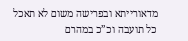מדאורייתא ובפרישה משום לא תאכל כל תועבה וכ”כ במהרם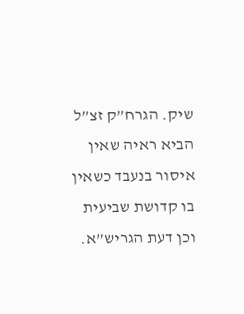שיק. הגרח”ק זצ”ל הביא ראיה שאין איסור בנעבד כשאין בו קדושת שביעית וכן דעת הגריש”א.